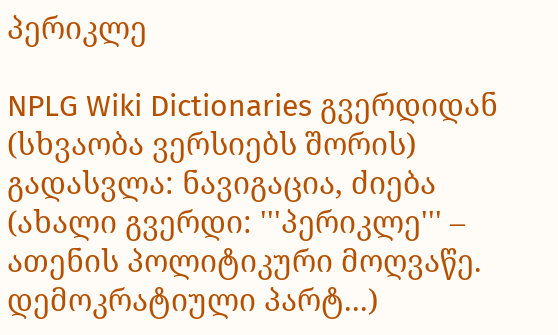პერიკლე

NPLG Wiki Dictionaries გვერდიდან
(სხვაობა ვერსიებს შორის)
გადასვლა: ნავიგაცია, ძიება
(ახალი გვერდი: '''პერიკლე''' – ათენის პოლიტიკური მოღვაწე. დემოკრატიული პარტ...)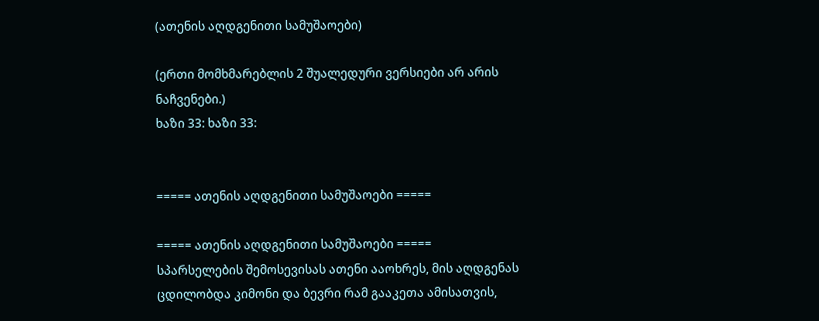(ათენის აღდგენითი სამუშაოები)

(ერთი მომხმარებლის 2 შუალედური ვერსიები არ არის ნაჩვენები.)
ხაზი 33: ხაზი 33:


===== ათენის აღდგენითი სამუშაოები =====

===== ათენის აღდგენითი სამუშაოები =====
სპარსელების შემოსევისას ათენი ააოხრეს, მის აღდგენას ცდილობდა კიმონი და ბევრი რამ გააკეთა ამისათვის,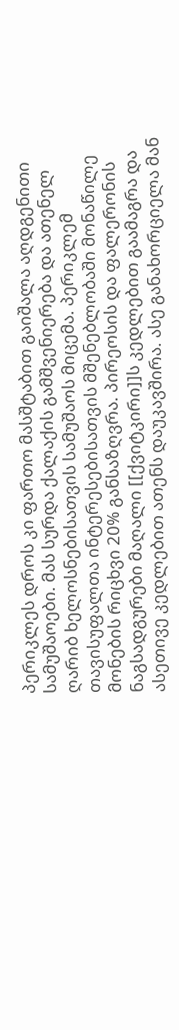პერიკლეს დროს კი ფართო მასშტაბით გაიშალა აღდგენითი სამუშაოები. მას სურდა ქალაქის გამშვენიერება და ათენელ ღარიბ ხელოსნებისათვის სამუშაოს მიცემა. პერიკლემ თავისუფალთა ინტერესებისათვის მშენებლობაში მონაწილე მონების რიცხვი 20% განსაზღვრა. პირეოსის და ფალერონის ნაგსადგურები მაღალი [[ქვიტკირი]]ს კედლებით გაამაგრა და ასეთივე კედლებით ათენს დაუკავშირა. ასე განახორციელა მან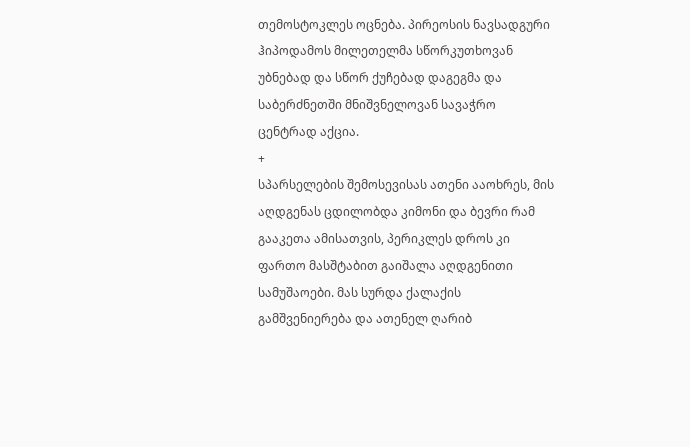თემოსტოკლეს ოცნება. პირეოსის ნავსადგური ჰიპოდამოს მილეთელმა სწორკუთხოვან უბნებად და სწორ ქუჩებად დაგეგმა და საბერძნეთში მნიშვნელოვან სავაჭრო ცენტრად აქცია.
+
სპარსელების შემოსევისას ათენი ააოხრეს, მის აღდგენას ცდილობდა კიმონი და ბევრი რამ გააკეთა ამისათვის, პერიკლეს დროს კი ფართო მასშტაბით გაიშალა აღდგენითი სამუშაოები. მას სურდა ქალაქის გამშვენიერება და ათენელ ღარიბ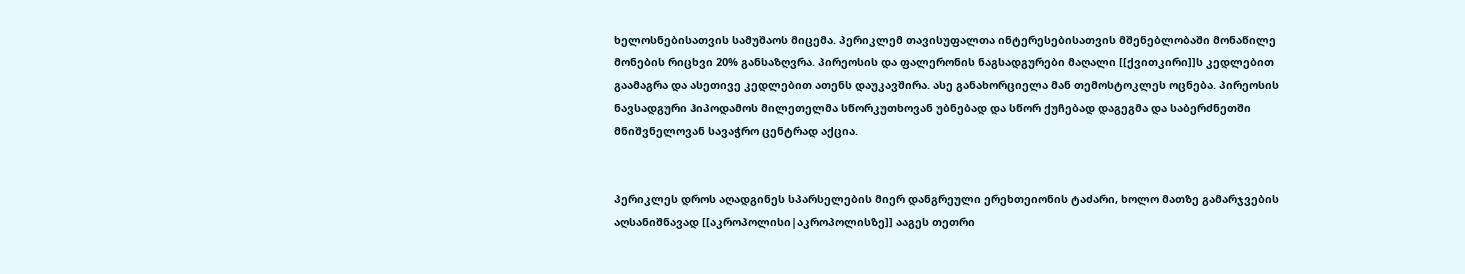ხელოსნებისათვის სამუშაოს მიცემა. პერიკლემ თავისუფალთა ინტერესებისათვის მშენებლობაში მონაწილე მონების რიცხვი 20% განსაზღვრა. პირეოსის და ფალერონის ნაგსადგურები მაღალი [[ქვითკირი]]ს კედლებით გაამაგრა და ასეთივე კედლებით ათენს დაუკავშირა. ასე განახორციელა მან თემოსტოკლეს ოცნება. პირეოსის ნავსადგური ჰიპოდამოს მილეთელმა სწორკუთხოვან უბნებად და სწორ ქუჩებად დაგეგმა და საბერძნეთში მნიშვნელოვან სავაჭრო ცენტრად აქცია.


პერიკლეს დროს აღადგინეს სპარსელების მიერ დანგრეული ერეხთეიონის ტაძარი, ხოლო მათზე გამარჯვების აღსანიშნავად [[აკროპოლისი|აკროპოლისზე]] ააგეს თეთრი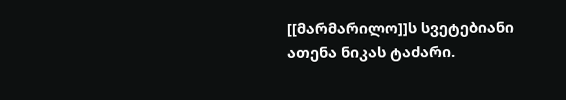[[მარმარილო]]ს სვეტებიანი ათენა ნიკას ტაძარი.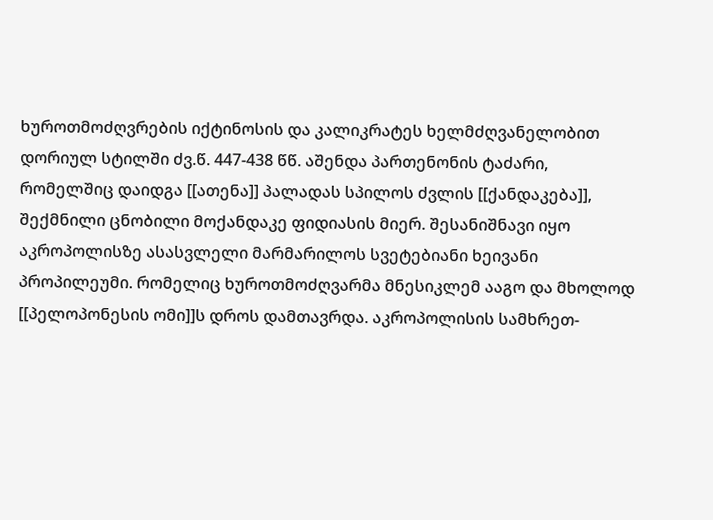ხუროთმოძღვრების იქტინოსის და კალიკრატეს ხელმძღვანელობით დორიულ სტილში ძვ.წ. 447-438 წწ. აშენდა პართენონის ტაძარი, რომელშიც დაიდგა [[ათენა]] პალადას სპილოს ძვლის [[ქანდაკება]], შექმნილი ცნობილი მოქანდაკე ფიდიასის მიერ. შესანიშნავი იყო აკროპოლისზე ასასვლელი მარმარილოს სვეტებიანი ხეივანი პროპილეუმი. რომელიც ხუროთმოძღვარმა მნესიკლემ ააგო და მხოლოდ [[პელოპონესის ომი]]ს დროს დამთავრდა. აკროპოლისის სამხრეთ-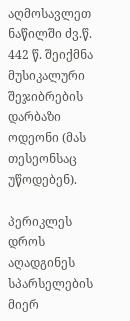აღმოსავლეთ ნაწილში ძვ.წ. 442 წ. შეიქმნა მუსიკალური შეჯიბრების დარბაზი ოდეონი (მას თესეონსაც უწოდებენ).

პერიკლეს დროს აღადგინეს სპარსელების მიერ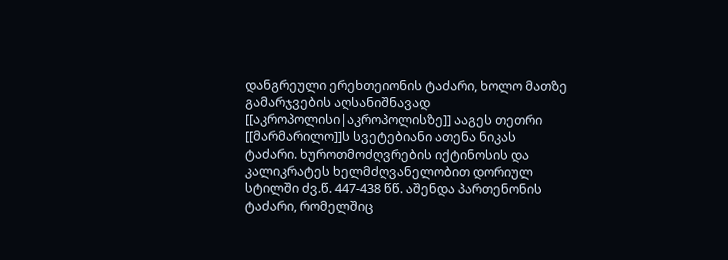დანგრეული ერეხთეიონის ტაძარი, ხოლო მათზე გამარჯვების აღსანიშნავად [[აკროპოლისი|აკროპოლისზე]] ააგეს თეთრი [[მარმარილო]]ს სვეტებიანი ათენა ნიკას ტაძარი. ხუროთმოძღვრების იქტინოსის და კალიკრატეს ხელმძღვანელობით დორიულ სტილში ძვ.წ. 447-438 წწ. აშენდა პართენონის ტაძარი, რომელშიც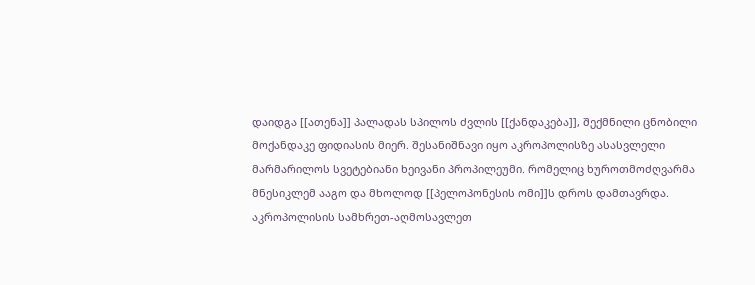დაიდგა [[ათენა]] პალადას სპილოს ძვლის [[ქანდაკება]], შექმნილი ცნობილი მოქანდაკე ფიდიასის მიერ. შესანიშნავი იყო აკროპოლისზე ასასვლელი მარმარილოს სვეტებიანი ხეივანი პროპილეუმი. რომელიც ხუროთმოძღვარმა მნესიკლემ ააგო და მხოლოდ [[პელოპონესის ომი]]ს დროს დამთავრდა. აკროპოლისის სამხრეთ-აღმოსავლეთ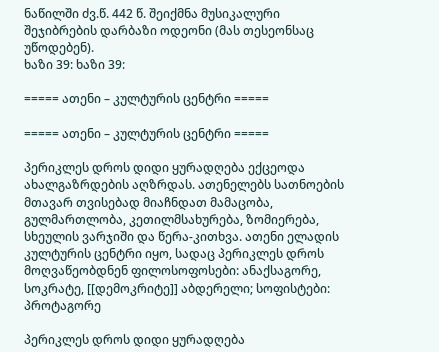ნაწილში ძვ.წ. 442 წ. შეიქმნა მუსიკალური შეჯიბრების დარბაზი ოდეონი (მას თესეონსაც უწოდებენ).
ხაზი 39: ხაზი 39:

===== ათენი – კულტურის ცენტრი =====

===== ათენი – კულტურის ცენტრი =====

პერიკლეს დროს დიდი ყურადღება ექცეოდა ახალგაზრდების აღზრდას. ათენელებს სათნოების მთავარ თვისებად მიაჩნდათ მამაცობა, გულმართლობა, კეთილმსახურება, ზომიერება, სხეულის ვარჯიში და წერა-კითხვა. ათენი ელადის კულტურის ცენტრი იყო, სადაც პერიკლეს დროს მოღვაწეობდნენ ფილოსოფოსები: ანაქსაგორე, სოკრატე, [[დემოკრიტე]] აბდერელი; სოფისტები: პროტაგორე

პერიკლეს დროს დიდი ყურადღება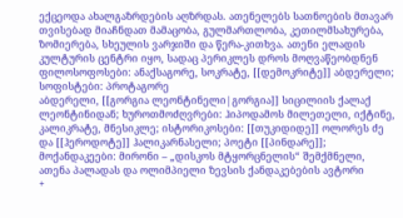ექცეოდა ახალგაზრდების აღზრდას. ათენელებს სათნოების მთავარ თვისებად მიაჩნდათ მამაცობა, გულმართლობა, კეთილმსახურება, ზომიერება, სხეულის ვარჯიში და წერა-კითხვა. ათენი ელადის კულტურის ცენტრი იყო, სადაც პერიკლეს დროს მოღვაწეობდნენ ფილოსოფოსები: ანაქსაგორე, სოკრატე, [[დემოკრიტე]] აბდერელი; სოფისტები: პროტაგორე
აბდერელი, [[გორგია ლეონტინელი|გორგია]] სიცილიის ქალაქ ლეონტინიდან; ხუროთმოძღვრები: ჰიპოდამოს მილეთელი, იქტინე, კალიკრატე, მნესიკლე; ისტორიკოსები: [[თუკიდიდე]] ოლორეს ძე და [[ჰეროდოტე]] ჰალიკარნასელი; პოეტი [[პინდარე]]; მოქანდაკეები: მირონი – „დისკოს მტყორცნელის“ შემქმნელი, ათენა პალადას და ოლიმპიელი ზევსის ქანდაკებების ავტორი
+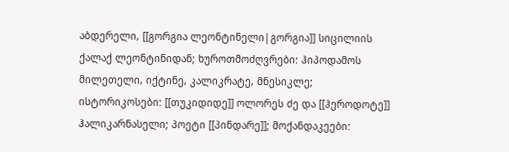აბდერელი, [[გორგია ლეონტინელი|გორგია]] სიცილიის ქალაქ ლეონტინიდან; ხუროთმოძღვრები: ჰიპოდამოს მილეთელი, იქტინე, კალიკრატე, მნესიკლე; ისტორიკოსები: [[თუკიდიდე]] ოლორეს ძე და [[ჰეროდოტე]] ჰალიკარნასელი; პოეტი [[პინდარე]]; მოქანდაკეები: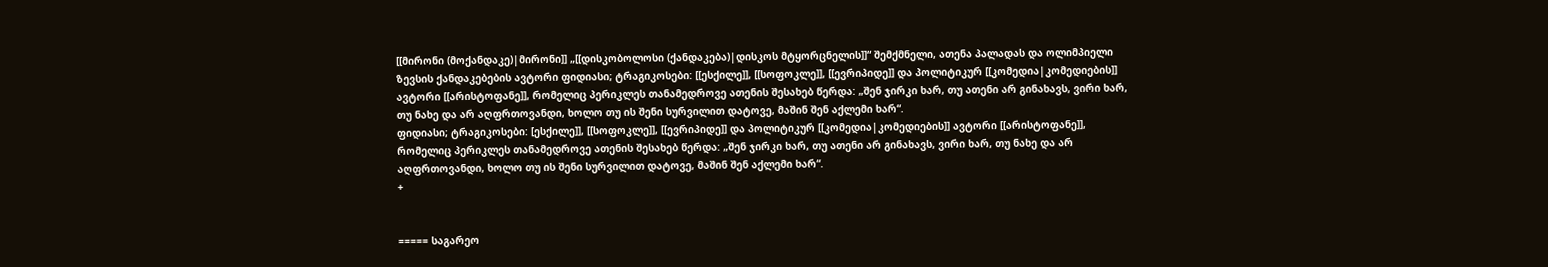[[მირონი (მოქანდაკე)|მირონი]] „[[დისკობოლოსი (ქანდაკება)|დისკოს მტყორცნელის]]“ შემქმნელი, ათენა პალადას და ოლიმპიელი ზევსის ქანდაკებების ავტორი ფიდიასი; ტრაგიკოსები: [[ესქილე]], [[სოფოკლე]], [[ევრიპიდე]] და პოლიტიკურ [[კომედია|კომედიების]] ავტორი [[არისტოფანე]], რომელიც პერიკლეს თანამედროვე ათენის შესახებ წერდა: „შენ ჯირკი ხარ, თუ ათენი არ გინახავს, ვირი ხარ, თუ ნახე და არ აღფრთოვანდი, ხოლო თუ ის შენი სურვილით დატოვე, მაშინ შენ აქლემი ხარ“.
ფიდიასი; ტრაგიკოსები: [ესქილე]], [[სოფოკლე]], [[ევრიპიდე]] და პოლიტიკურ [[კომედია|კომედიების]] ავტორი [[არისტოფანე]], რომელიც პერიკლეს თანამედროვე ათენის შესახებ წერდა: „შენ ჯირკი ხარ, თუ ათენი არ გინახავს, ვირი ხარ, თუ ნახე და არ აღფრთოვანდი, ხოლო თუ ის შენი სურვილით დატოვე, მაშინ შენ აქლემი ხარ“.
+


===== საგარეო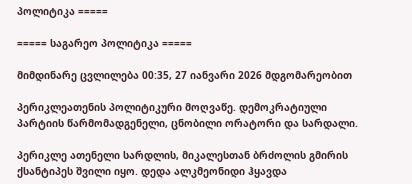პოლიტიკა =====

===== საგარეო პოლიტიკა =====

მიმდინარე ცვლილება 00:35, 27 იანვარი 2026 მდგომარეობით

პერიკლეათენის პოლიტიკური მოღვაწე. დემოკრატიული პარტიის წარმომადგენელი, ცნობილი ორატორი და სარდალი.

პერიკლე ათენელი სარდლის, მიკალესთან ბრძოლის გმირის ქსანტიპეს შვილი იყო. დედა ალკმეონიდი ჰყავდა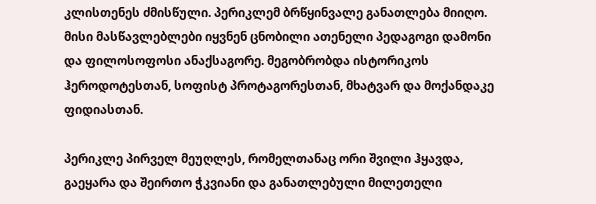კლისთენეს ძმისწული. პერიკლემ ბრწყინვალე განათლება მიიღო. მისი მასწავლებლები იყვნენ ცნობილი ათენელი პედაგოგი დამონი და ფილოსოფოსი ანაქსაგორე. მეგობრობდა ისტორიკოს ჰეროდოტესთან, სოფისტ პროტაგორესთან, მხატვარ და მოქანდაკე ფიდიასთან.

პერიკლე პირველ მეუღლეს, რომელთანაც ორი შვილი ჰყავდა, გაეყარა და შეირთო ჭკვიანი და განათლებული მილეთელი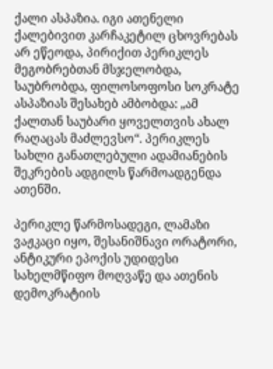ქალი ასპაზია. იგი ათენელი ქალებივით კარჩაკეტილ ცხოვრებას არ ეწეოდა, პირიქით პერიკლეს მეგობრებთან მსჯელობდა, საუბრობდა, ფილოსოფოსი სოკრატე ასპაზიას შესახებ ამბობდა: „ამ ქალთან საუბარი ყოველთვის ახალ რაღაცას მაძლევსო“. პერიკლეს სახლი განათლებული ადამიანების შეკრების ადგილს წარმოადგენდა ათენში.

პერიკლე წარმოსადეგი, ლამაზი ვაჟკაცი იყო, შესანიშნავი ორატორი, ანტიკური ეპოქის უდიდესი სახელმწიფო მოღვაწე და ათენის დემოკრატიის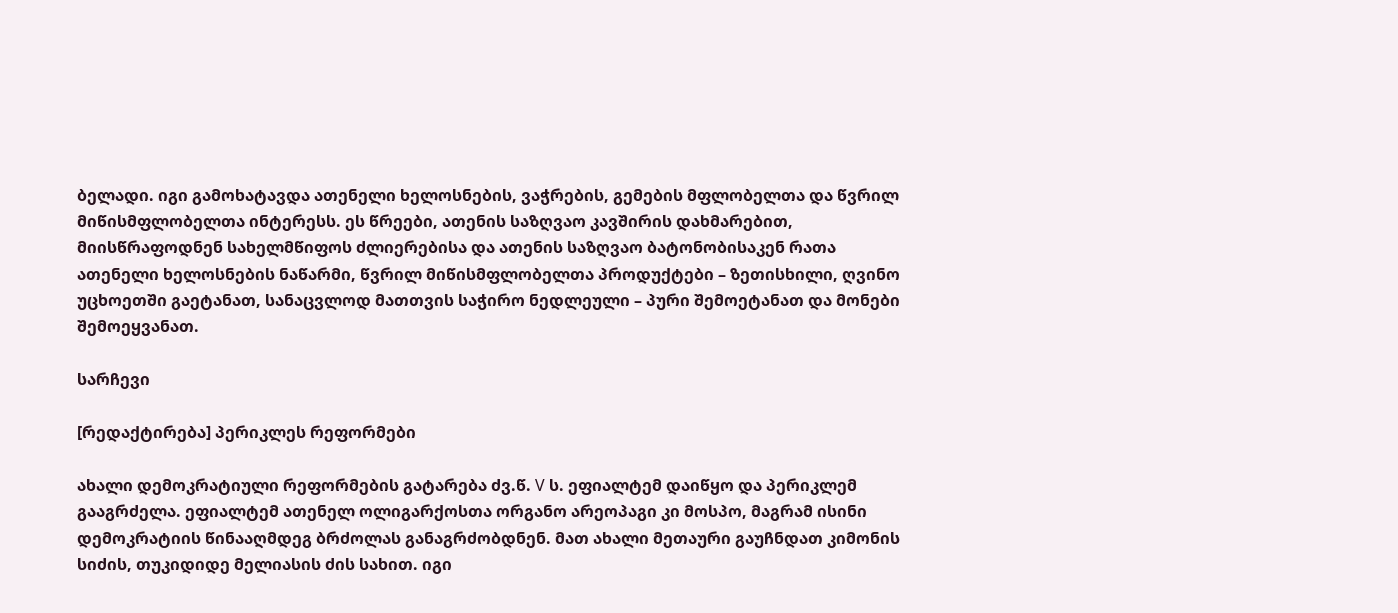ბელადი. იგი გამოხატავდა ათენელი ხელოსნების, ვაჭრების, გემების მფლობელთა და წვრილ მიწისმფლობელთა ინტერესს. ეს წრეები, ათენის საზღვაო კავშირის დახმარებით, მიისწრაფოდნენ სახელმწიფოს ძლიერებისა და ათენის საზღვაო ბატონობისაკენ რათა ათენელი ხელოსნების ნაწარმი, წვრილ მიწისმფლობელთა პროდუქტები – ზეთისხილი, ღვინო უცხოეთში გაეტანათ, სანაცვლოდ მათთვის საჭირო ნედლეული – პური შემოეტანათ და მონები შემოეყვანათ.

სარჩევი

[რედაქტირება] პერიკლეს რეფორმები

ახალი დემოკრატიული რეფორმების გატარება ძვ.წ. V ს. ეფიალტემ დაიწყო და პერიკლემ გააგრძელა. ეფიალტემ ათენელ ოლიგარქოსთა ორგანო არეოპაგი კი მოსპო, მაგრამ ისინი დემოკრატიის წინააღმდეგ ბრძოლას განაგრძობდნენ. მათ ახალი მეთაური გაუჩნდათ კიმონის სიძის, თუკიდიდე მელიასის ძის სახით. იგი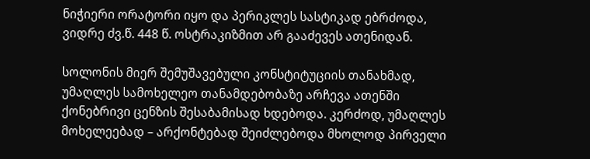ნიჭიერი ორატორი იყო და პერიკლეს სასტიკად ებრძოდა, ვიდრე ძვ.წ. 448 წ. ოსტრაკიზმით არ გააძევეს ათენიდან.

სოლონის მიერ შემუშავებული კონსტიტუციის თანახმად, უმაღლეს სამოხელეო თანამდებობაზე არჩევა ათენში ქონებრივი ცენზის შესაბამისად ხდებოდა. კერძოდ, უმაღლეს მოხელეებად – არქონტებად შეიძლებოდა მხოლოდ პირველი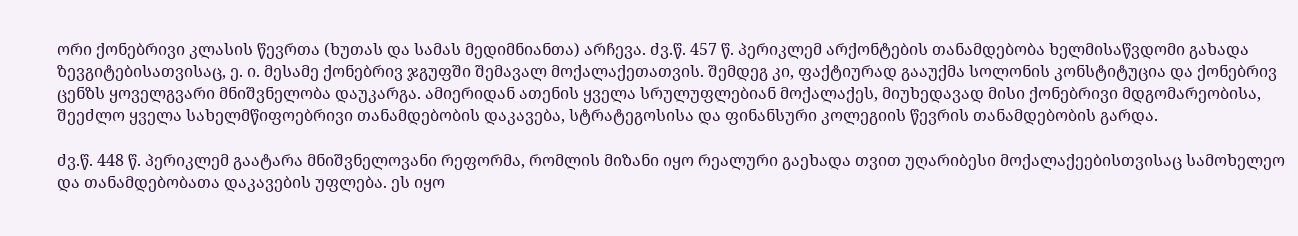ორი ქონებრივი კლასის წევრთა (ხუთას და სამას მედიმნიანთა) არჩევა. ძვ.წ. 457 წ. პერიკლემ არქონტების თანამდებობა ხელმისაწვდომი გახადა ზევგიტებისათვისაც, ე. ი. მესამე ქონებრივ ჯგუფში შემავალ მოქალაქეთათვის. შემდეგ კი, ფაქტიურად გააუქმა სოლონის კონსტიტუცია და ქონებრივ ცენზს ყოველგვარი მნიშვნელობა დაუკარგა. ამიერიდან ათენის ყველა სრულუფლებიან მოქალაქეს, მიუხედავად მისი ქონებრივი მდგომარეობისა, შეეძლო ყველა სახელმწიფოებრივი თანამდებობის დაკავება, სტრატეგოსისა და ფინანსური კოლეგიის წევრის თანამდებობის გარდა.

ძვ.წ. 448 წ. პერიკლემ გაატარა მნიშვნელოვანი რეფორმა, რომლის მიზანი იყო რეალური გაეხადა თვით უღარიბესი მოქალაქეებისთვისაც სამოხელეო და თანამდებობათა დაკავების უფლება. ეს იყო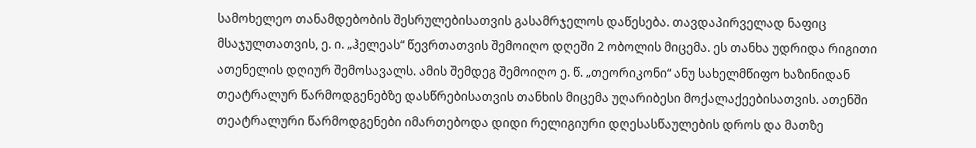სამოხელეო თანამდებობის შესრულებისათვის გასამრჯელოს დაწესება. თავდაპირველად ნაფიც მსაჯულთათვის, ე. ი. „ჰელეას“ წევრთათვის შემოიღო დღეში 2 ობოლის მიცემა. ეს თანხა უდრიდა რიგითი ათენელის დღიურ შემოსავალს. ამის შემდეგ შემოიღო ე. წ. „თეორიკონი“ ანუ სახელმწიფო ხაზინიდან თეატრალურ წარმოდგენებზე დასწრებისათვის თანხის მიცემა უღარიბესი მოქალაქეებისათვის. ათენში თეატრალური წარმოდგენები იმართებოდა დიდი რელიგიური დღესასწაულების დროს და მათზე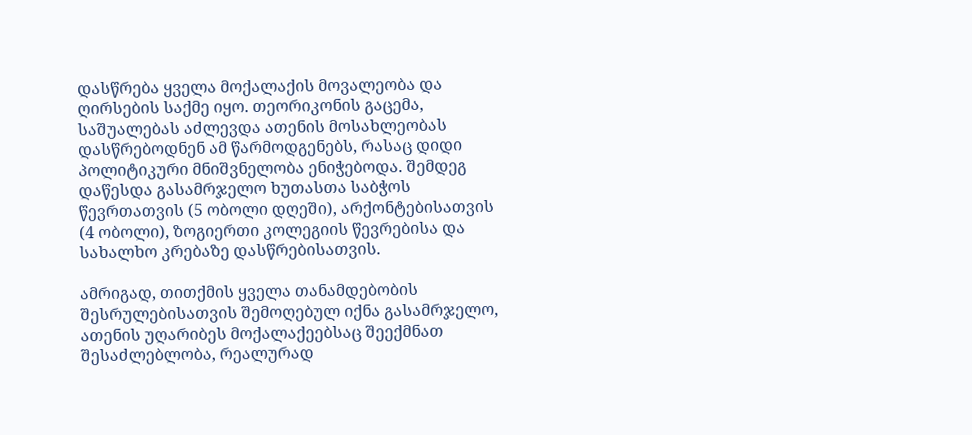დასწრება ყველა მოქალაქის მოვალეობა და ღირსების საქმე იყო. თეორიკონის გაცემა, საშუალებას აძლევდა ათენის მოსახლეობას დასწრებოდნენ ამ წარმოდგენებს, რასაც დიდი პოლიტიკური მნიშვნელობა ენიჭებოდა. შემდეგ დაწესდა გასამრჯელო ხუთასთა საბჭოს წევრთათვის (5 ობოლი დღეში), არქონტებისათვის (4 ობოლი), ზოგიერთი კოლეგიის წევრებისა და სახალხო კრებაზე დასწრებისათვის.

ამრიგად, თითქმის ყველა თანამდებობის შესრულებისათვის შემოღებულ იქნა გასამრჯელო, ათენის უღარიბეს მოქალაქეებსაც შეექმნათ შესაძლებლობა, რეალურად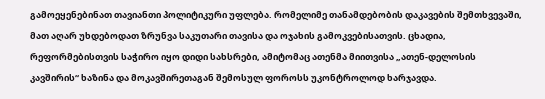გამოეყენებინათ თავიანთი პოლიტიკური უფლება. რომელიმე თანამდებობის დაკავების შემთხვევაში, მათ აღარ უხდებოდათ ზრუნვა საკუთარი თავისა და ოჯახის გამოკვებისათვის. ცხადია, რეფორმებისთვის საჭირო იყო დიდი სახსრები, ამიტომაც ათენმა მიითვისა „ათენ-დელოსის კავშირის“ ხაზინა და მოკავშირეთაგან შემოსულ ფოროსს უკონტროლოდ ხარჯავდა.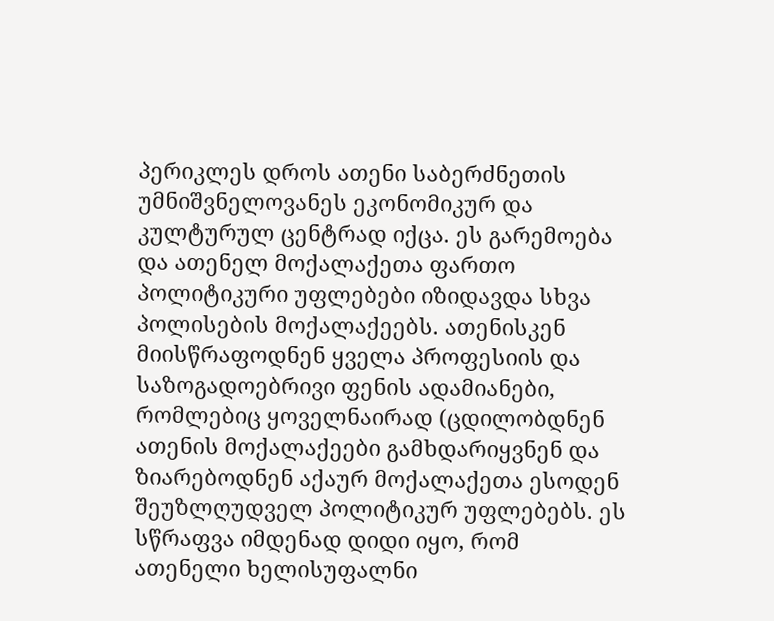პერიკლეს დროს ათენი საბერძნეთის უმნიშვნელოვანეს ეკონომიკურ და კულტურულ ცენტრად იქცა. ეს გარემოება და ათენელ მოქალაქეთა ფართო პოლიტიკური უფლებები იზიდავდა სხვა პოლისების მოქალაქეებს. ათენისკენ მიისწრაფოდნენ ყველა პროფესიის და საზოგადოებრივი ფენის ადამიანები, რომლებიც ყოველნაირად (ცდილობდნენ ათენის მოქალაქეები გამხდარიყვნენ და ზიარებოდნენ აქაურ მოქალაქეთა ესოდენ შეუზლღუდველ პოლიტიკურ უფლებებს. ეს სწრაფვა იმდენად დიდი იყო, რომ ათენელი ხელისუფალნი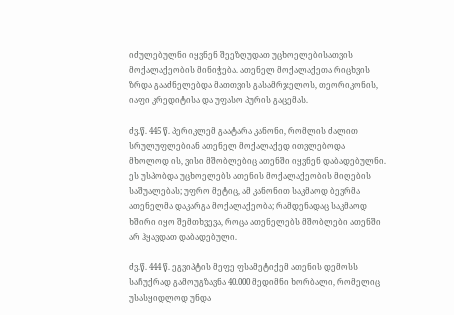იძულებულნი იყვნენ შეეზღუდათ უცხოელებისათვის მოქალაქეობის მინიჭება. ათენელ მოქალაქეთა რიცხვის ზრდა გააძნელებდა მათთვის გასამრჯელოს, თეორიკონის, იაფი კრედიტისა და უფასო პურის გაცემას.

ძვ.წ. 445 წ. პერიკლემ გაატარა კანონი, რომლის ძალით სრულუფლებიან ათენელ მოქალაქედ ითვლებოდა მხოლოდ ის, ვისი მშობლებიც ათენში იყვნენ დაბადებულნი. ეს უსპობდა უცხოელებს ათენის მოქალაქეობის მიღების საშუალებას; უფრო მეტიც, ამ კანონით საკმაოდ ბევრმა ათენელმა დაკარგა მოქალაქეობა; რამდენადაც საკმაოდ ხშირი იყო შემთხვევა, როცა ათენელებს მშობლები ათენში არ ჰყავდათ დაბადებული.

ძვ.წ. 444 წ. ეგვიპტის მეფე ფსამეტიქემ ათენის დემოსს საჩუქრად გამოუგზავნა 40.000 მედიმნი ხორბალი, რომელიც უსასყიდლოდ უნდა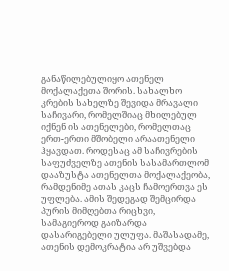განაწილებულიყო ათენელ მოქალაქეთა შორის. სახალხო კრების სახელზე შევიდა მრავალი საჩივარი, რომელშიაც მხილებულ იქნენ ის ათენელები, რომელთაც ერთ-ერთი მშობელი არაათენელი ჰყავდათ. როდესაც ამ საჩივრების საფუძველზე ათენის სასამართლომ დააზუსტა ათენელთა მოქალაქეობა, რამდენიმე ათას კაცს ჩამოერთვა ეს უფლება. ამის შედეგად შემცირდა პურის მიმღებთა რიცხვი, სამაგიეროდ გაიზარდა დასარიგებელი ულუფა. მაშასადამე, ათენის დემოკრატია არ უშვებდა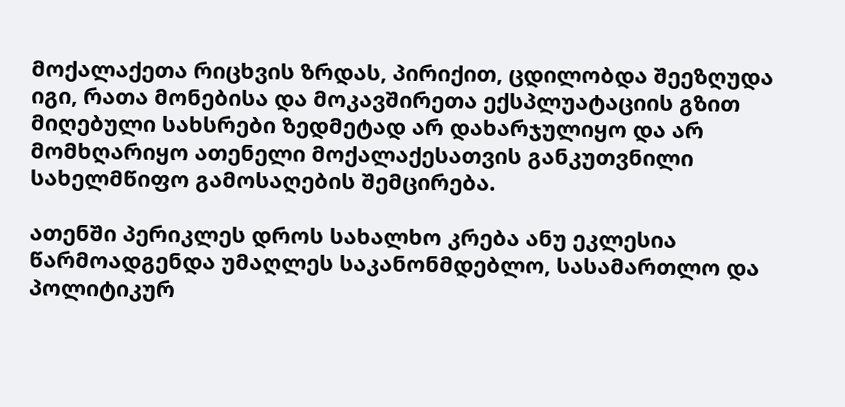მოქალაქეთა რიცხვის ზრდას, პირიქით, ცდილობდა შეეზღუდა იგი, რათა მონებისა და მოკავშირეთა ექსპლუატაციის გზით მიღებული სახსრები ზედმეტად არ დახარჯულიყო და არ მომხღარიყო ათენელი მოქალაქესათვის განკუთვნილი სახელმწიფო გამოსაღების შემცირება.

ათენში პერიკლეს დროს სახალხო კრება ანუ ეკლესია წარმოადგენდა უმაღლეს საკანონმდებლო, სასამართლო და პოლიტიკურ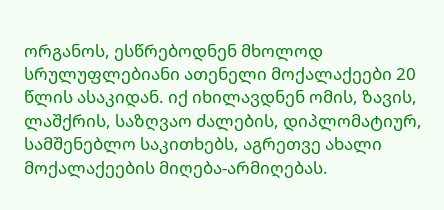ორგანოს, ესწრებოდნენ მხოლოდ სრულუფლებიანი ათენელი მოქალაქეები 20 წლის ასაკიდან. იქ იხილავდნენ ომის, ზავის, ლაშქრის, საზღვაო ძალების, დიპლომატიურ, სამშენებლო საკითხებს, აგრეთვე ახალი მოქალაქეების მიღება-არმიღებას.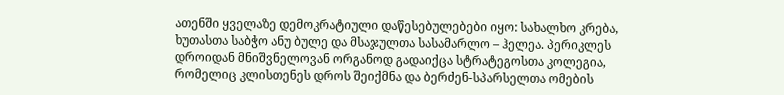ათენში ყველაზე დემოკრატიული დაწესებულებები იყო: სახალხო კრება, ხუთასთა საბჭო ანუ ბულე და მსაჯულთა სასამარლო – ჰელეა. პერიკლეს დროიდან მნიშვნელოვან ორგანოდ გადაიქცა სტრატეგოსთა კოლეგია, რომელიც კლისთენეს დროს შეიქმნა და ბერძენ-სპარსელთა ომების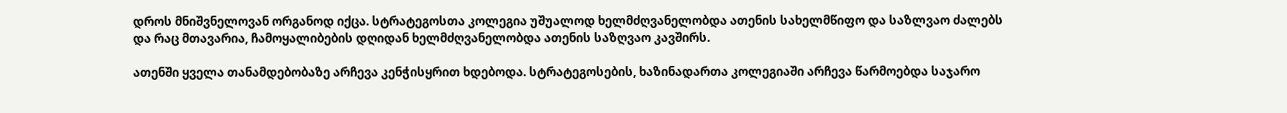დროს მნიშვნელოვან ორგანოდ იქცა. სტრატეგოსთა კოლეგია უშუალოდ ხელმძღვანელობდა ათენის სახელმწიფო და საზლვაო ძალებს და რაც მთავარია, ჩამოყალიბების დღიდან ხელმძღვანელობდა ათენის საზღვაო კავშირს.

ათენში ყველა თანამდებობაზე არჩევა კენჭისყრით ხდებოდა. სტრატეგოსების, ხაზინადართა კოლეგიაში არჩევა წარმოებდა საჯარო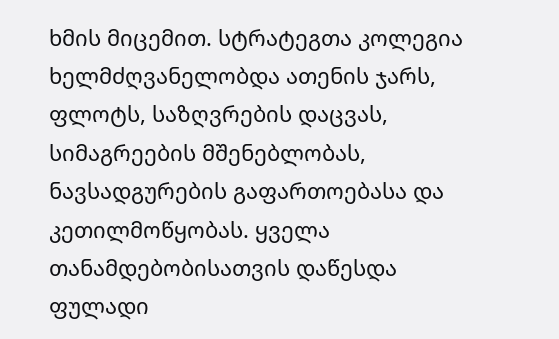ხმის მიცემით. სტრატეგთა კოლეგია ხელმძღვანელობდა ათენის ჯარს, ფლოტს, საზღვრების დაცვას, სიმაგრეების მშენებლობას, ნავსადგურების გაფართოებასა და კეთილმოწყობას. ყველა თანამდებობისათვის დაწესდა ფულადი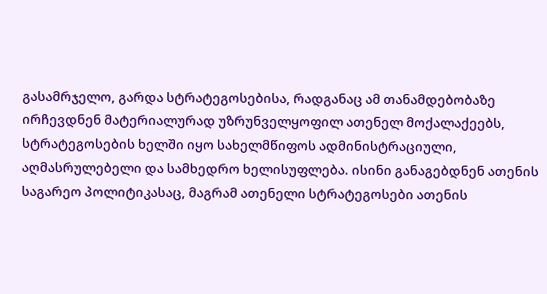გასამრჯელო, გარდა სტრატეგოსებისა, რადგანაც ამ თანამდებობაზე ირჩევდნენ მატერიალურად უზრუნველყოფილ ათენელ მოქალაქეებს, სტრატეგოსების ხელში იყო სახელმწიფოს ადმინისტრაციული, აღმასრულებელი და სამხედრო ხელისუფლება. ისინი განაგებდნენ ათენის საგარეო პოლიტიკასაც, მაგრამ ათენელი სტრატეგოსები ათენის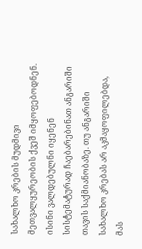სახალხო კრების მუდმივი მეთვალყურეობის ქვეშ იმყოფებოდნენ. ისინი ვალდებულნი იყენენ სისტემატურად ჩაებარებინათ ანგარიში თავის საქმიანობაზე. თუ ანგარიში სახალხო კრებას არ აკმაყოფილებდა, მას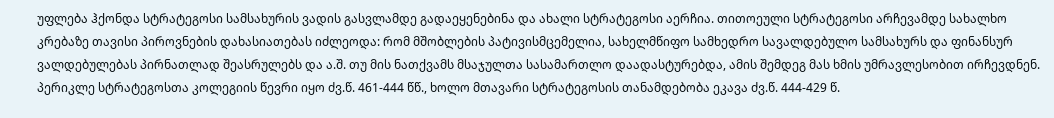უფლება ჰქონდა სტრატეგოსი სამსახურის ვადის გასვლამდე გადაეყენებინა და ახალი სტრატეგოსი აერჩია. თითოეული სტრატეგოსი არჩევამდე სახალხო კრებაზე თავისი პიროვნების დახასიათებას იძლეოდა: რომ მშობლების პატივისმცემელია, სახელმწიფო სამხედრო სავალდებულო სამსახურს და ფინანსურ ვალდებულებას პირნათლად შეასრულებს და ა.შ. თუ მის ნათქვამს მსაჯულთა სასამართლო დაადასტურებდა, ამის შემდეგ მას ხმის უმრავლესობით ირჩევდნენ. პერიკლე სტრატეგოსთა კოლეგიის წევრი იყო ძვ.წ. 461-444 წწ., ხოლო მთავარი სტრატეგოსის თანამდებობა ეკავა ძვ.წ. 444-429 წ.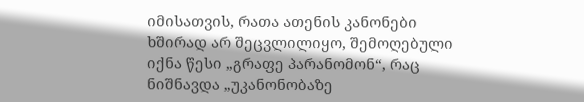იმისათვის, რათა ათენის კანონები ხშირად არ შეცვლილიყო, შემოღებული იქნა წესი „გრაფე პარანომონ“, რაც ნიშნავდა „უკანონობაზე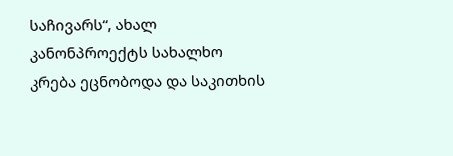საჩივარს“, ახალ კანონპროექტს სახალხო კრება ეცნობოდა და საკითხის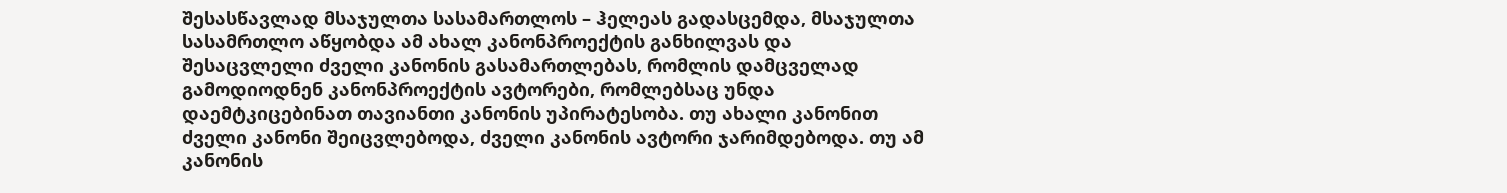შესასწავლად მსაჯულთა სასამართლოს – ჰელეას გადასცემდა, მსაჯულთა სასამრთლო აწყობდა ამ ახალ კანონპროექტის განხილვას და შესაცვლელი ძველი კანონის გასამართლებას, რომლის დამცველად გამოდიოდნენ კანონპროექტის ავტორები, რომლებსაც უნდა დაემტკიცებინათ თავიანთი კანონის უპირატესობა. თუ ახალი კანონით ძველი კანონი შეიცვლებოდა, ძველი კანონის ავტორი ჯარიმდებოდა. თუ ამ კანონის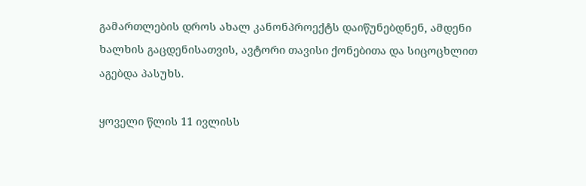გამართლების დროს ახალ კანონპროექტს დაიწუნებდნენ, ამდენი ხალხის გაცდენისათვის, ავტორი თავისი ქონებითა და სიცოცხლით აგებდა პასუხს.

ყოველი წლის 11 ივლისს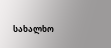სახალხო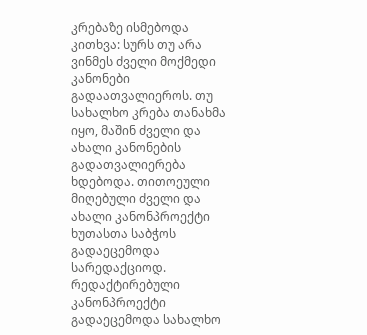კრებაზე ისმებოდა კითხვა: სურს თუ არა ვინმეს ძველი მოქმედი კანონები გადაათვალიეროს. თუ სახალხო კრება თანახმა იყო, მაშინ ძველი და ახალი კანონების გადათვალიერება ხდებოდა. თითოეული მიღებული ძველი და ახალი კანონპროექტი ხუთასთა საბჭოს გადაეცემოდა სარედაქციოდ. რედაქტირებული კანონპროექტი გადაეცემოდა სახალხო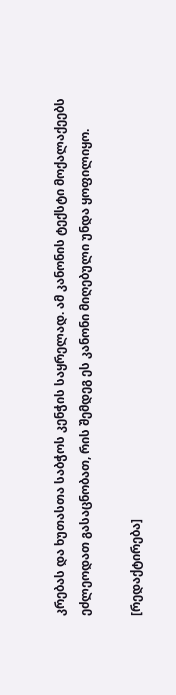კრებას და ხუთასთა საბჭოს კენჭის საყრელად. ამ კანონის ტექსტი მოქალაქეებს ეძლეოდათ გასაცნობათ, რის შემდეგ ეს კანონი მიღებული უნდა ყოფილიყო.

[რედაქტირება]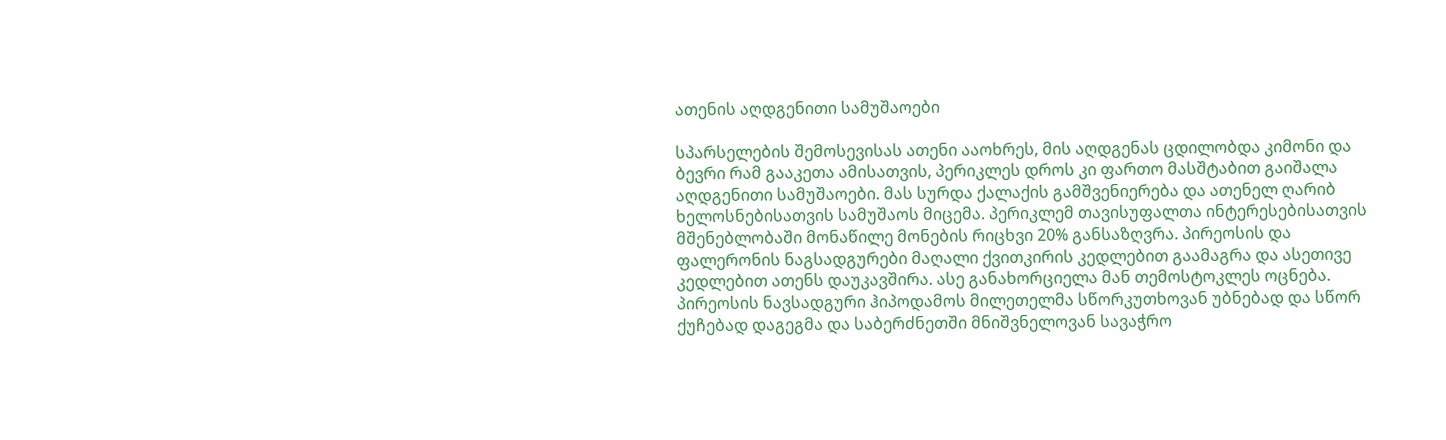ათენის აღდგენითი სამუშაოები

სპარსელების შემოსევისას ათენი ააოხრეს, მის აღდგენას ცდილობდა კიმონი და ბევრი რამ გააკეთა ამისათვის, პერიკლეს დროს კი ფართო მასშტაბით გაიშალა აღდგენითი სამუშაოები. მას სურდა ქალაქის გამშვენიერება და ათენელ ღარიბ ხელოსნებისათვის სამუშაოს მიცემა. პერიკლემ თავისუფალთა ინტერესებისათვის მშენებლობაში მონაწილე მონების რიცხვი 20% განსაზღვრა. პირეოსის და ფალერონის ნაგსადგურები მაღალი ქვითკირის კედლებით გაამაგრა და ასეთივე კედლებით ათენს დაუკავშირა. ასე განახორციელა მან თემოსტოკლეს ოცნება. პირეოსის ნავსადგური ჰიპოდამოს მილეთელმა სწორკუთხოვან უბნებად და სწორ ქუჩებად დაგეგმა და საბერძნეთში მნიშვნელოვან სავაჭრო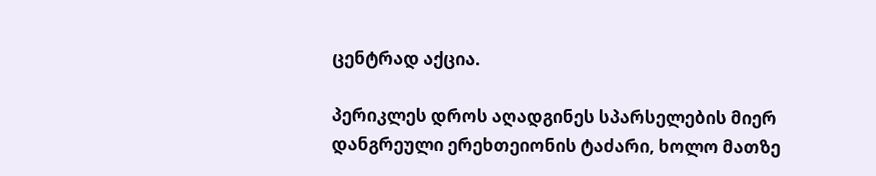ცენტრად აქცია.

პერიკლეს დროს აღადგინეს სპარსელების მიერ დანგრეული ერეხთეიონის ტაძარი, ხოლო მათზე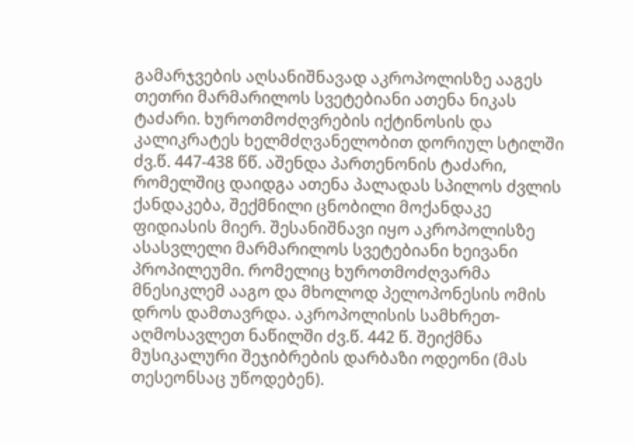გამარჯვების აღსანიშნავად აკროპოლისზე ააგეს თეთრი მარმარილოს სვეტებიანი ათენა ნიკას ტაძარი. ხუროთმოძღვრების იქტინოსის და კალიკრატეს ხელმძღვანელობით დორიულ სტილში ძვ.წ. 447-438 წწ. აშენდა პართენონის ტაძარი, რომელშიც დაიდგა ათენა პალადას სპილოს ძვლის ქანდაკება, შექმნილი ცნობილი მოქანდაკე ფიდიასის მიერ. შესანიშნავი იყო აკროპოლისზე ასასვლელი მარმარილოს სვეტებიანი ხეივანი პროპილეუმი. რომელიც ხუროთმოძღვარმა მნესიკლემ ააგო და მხოლოდ პელოპონესის ომის დროს დამთავრდა. აკროპოლისის სამხრეთ-აღმოსავლეთ ნაწილში ძვ.წ. 442 წ. შეიქმნა მუსიკალური შეჯიბრების დარბაზი ოდეონი (მას თესეონსაც უწოდებენ).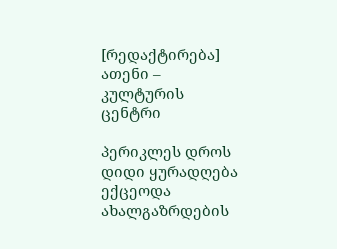[რედაქტირება] ათენი – კულტურის ცენტრი

პერიკლეს დროს დიდი ყურადღება ექცეოდა ახალგაზრდების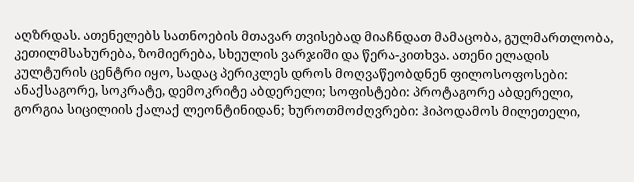აღზრდას. ათენელებს სათნოების მთავარ თვისებად მიაჩნდათ მამაცობა, გულმართლობა, კეთილმსახურება, ზომიერება, სხეულის ვარჯიში და წერა-კითხვა. ათენი ელადის კულტურის ცენტრი იყო, სადაც პერიკლეს დროს მოღვაწეობდნენ ფილოსოფოსები: ანაქსაგორე, სოკრატე, დემოკრიტე აბდერელი; სოფისტები: პროტაგორე აბდერელი, გორგია სიცილიის ქალაქ ლეონტინიდან; ხუროთმოძღვრები: ჰიპოდამოს მილეთელი,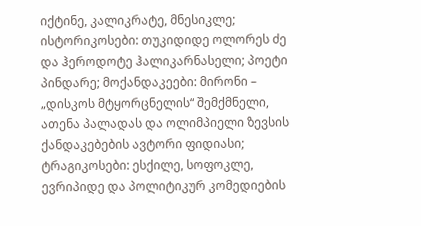იქტინე, კალიკრატე, მნესიკლე; ისტორიკოსები: თუკიდიდე ოლორეს ძე და ჰეროდოტე ჰალიკარნასელი; პოეტი პინდარე; მოქანდაკეები: მირონი – „დისკოს მტყორცნელის“ შემქმნელი, ათენა პალადას და ოლიმპიელი ზევსის ქანდაკებების ავტორი ფიდიასი; ტრაგიკოსები: ესქილე, სოფოკლე, ევრიპიდე და პოლიტიკურ კომედიების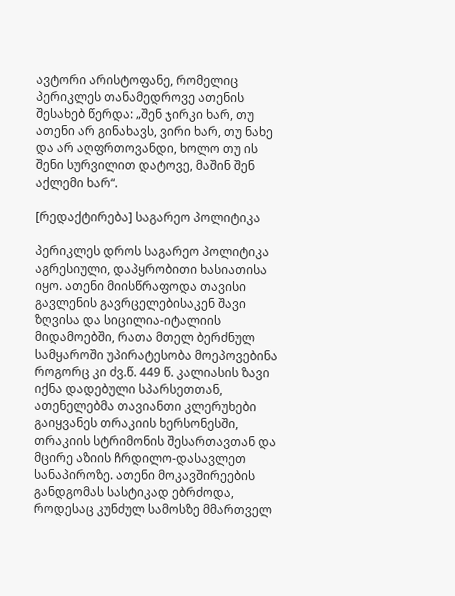ავტორი არისტოფანე, რომელიც პერიკლეს თანამედროვე ათენის შესახებ წერდა: „შენ ჯირკი ხარ, თუ ათენი არ გინახავს, ვირი ხარ, თუ ნახე და არ აღფრთოვანდი, ხოლო თუ ის შენი სურვილით დატოვე, მაშინ შენ აქლემი ხარ“.

[რედაქტირება] საგარეო პოლიტიკა

პერიკლეს დროს საგარეო პოლიტიკა აგრესიული, დაპყრობითი ხასიათისა იყო. ათენი მიისწრაფოდა თავისი გავლენის გავრცელებისაკენ შავი ზღვისა და სიცილია-იტალიის მიდამოებში, რათა მთელ ბერძნულ სამყაროში უპირატესობა მოეპოვებინა როგორც კი ძვ.წ. 449 წ. კალიასის ზავი იქნა დადებული სპარსეთთან, ათენელებმა თავიანთი კლერუხები გაიყვანეს თრაკიის ხერსონესში, თრაკიის სტრიმონის შესართავთან და მცირე აზიის ჩრდილო-დასავლეთ სანაპიროზე. ათენი მოკავშირეების განდგომას სასტიკად ებრძოდა, როდესაც კუნძულ სამოსზე მმართველ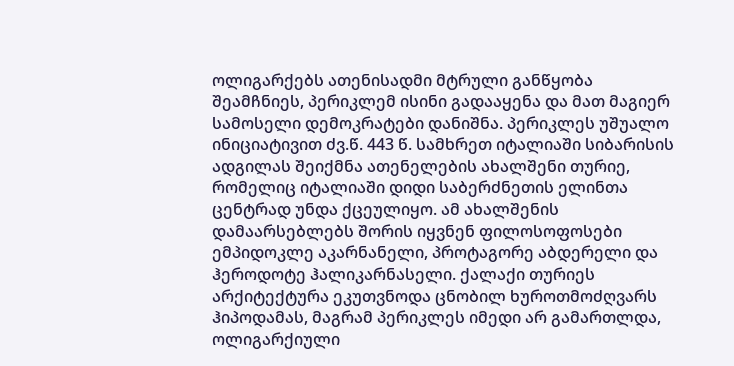ოლიგარქებს ათენისადმი მტრული განწყობა შეამჩნიეს, პერიკლემ ისინი გადააყენა და მათ მაგიერ სამოსელი დემოკრატები დანიშნა. პერიკლეს უშუალო ინიციატივით ძვ.წ. 443 წ. სამხრეთ იტალიაში სიბარისის ადგილას შეიქმნა ათენელების ახალშენი თურიე, რომელიც იტალიაში დიდი საბერძნეთის ელინთა ცენტრად უნდა ქცეულიყო. ამ ახალშენის დამაარსებლებს შორის იყვნენ ფილოსოფოსები ემპიდოკლე აკარნანელი, პროტაგორე აბდერელი და ჰეროდოტე ჰალიკარნასელი. ქალაქი თურიეს არქიტექტურა ეკუთვნოდა ცნობილ ხუროთმოძღვარს ჰიპოდამას, მაგრამ პერიკლეს იმედი არ გამართლდა, ოლიგარქიული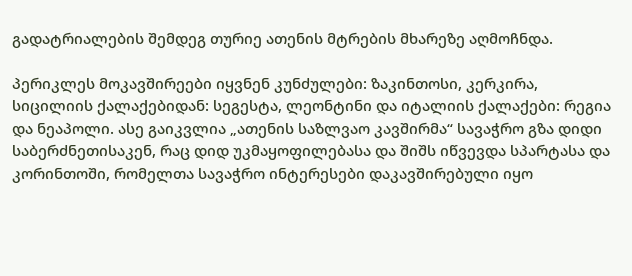გადატრიალების შემდეგ თურიე ათენის მტრების მხარეზე აღმოჩნდა.

პერიკლეს მოკავშირეები იყვნენ კუნძულები: ზაკინთოსი, კერკირა, სიცილიის ქალაქებიდან: სეგესტა, ლეონტინი და იტალიის ქალაქები: რეგია და ნეაპოლი. ასე გაიკვლია „ათენის საზლვაო კავშირმა“ სავაჭრო გზა დიდი საბერძნეთისაკენ, რაც დიდ უკმაყოფილებასა და შიშს იწვევდა სპარტასა და კორინთოში, რომელთა სავაჭრო ინტერესები დაკავშირებული იყო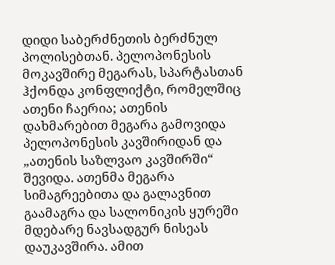დიდი საბერძნეთის ბერძნულ პოლისებთან. პელოპონესის მოკავშირე მეგარას, სპარტასთან ჰქონდა კონფლიქტი, რომელშიც ათენი ჩაერია; ათენის დახმარებით მეგარა გამოვიდა პელოპონესის კავშირიდან და „ათენის საზლვაო კავშირში“ შევიდა. ათენმა მეგარა სიმაგრეებითა და გალავნით გაამაგრა და სალონიკის ყურეში მდებარე ნავსადგურ ნისეას დაუკავშირა. ამით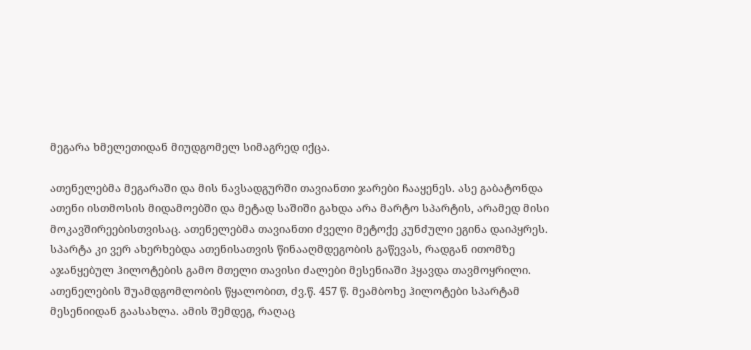მეგარა ხმელეთიდან მიუდგომელ სიმაგრედ იქცა.

ათენელებმა მეგარაში და მის ნავსადგურში თავიანთი ჯარები ჩააყენეს. ასე გაბატონდა ათენი ისთმოსის მიდამოებში და მეტად საშიში გახდა არა მარტო სპარტის, არამედ მისი მოკავშირეებისთვისაც. ათენელებმა თავიანთი ძველი მეტოქე კუნძული ეგინა დაიპყრეს. სპარტა კი ვერ ახერხებდა ათენისათვის წინააღმდეგობის გაწევას, რადგან ითომზე აჯანყებულ ჰილოტების გამო მთელი თავისი ძალები მესენიაში ჰყავდა თავმოყრილი. ათენელების შუამდგომლობის წყალობით, ძვ.წ. 457 წ. მეამბოხე ჰილოტები სპარტამ მესენიიდან გაასახლა. ამის შემდეგ, რაღაც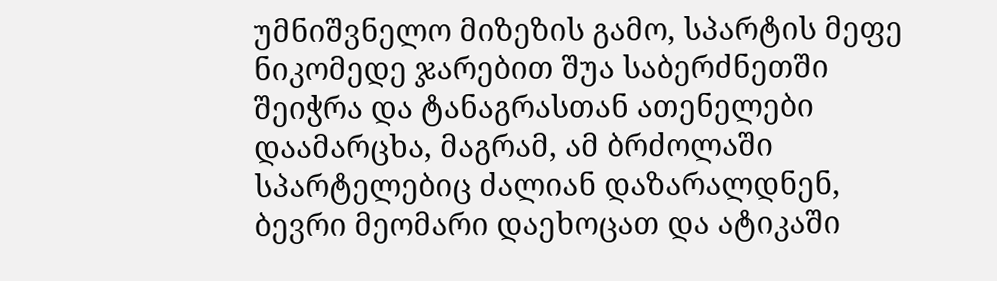უმნიშვნელო მიზეზის გამო, სპარტის მეფე ნიკომედე ჯარებით შუა საბერძნეთში შეიჭრა და ტანაგრასთან ათენელები დაამარცხა, მაგრამ, ამ ბრძოლაში სპარტელებიც ძალიან დაზარალდნენ, ბევრი მეომარი დაეხოცათ და ატიკაში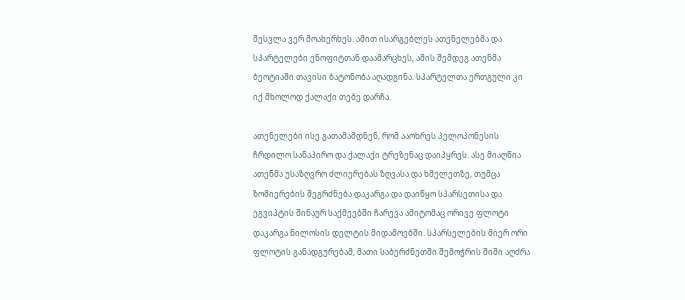შესვლა ვერ მოახერხეს. ამით ისარგებლეს ათენელებმა და სპარტელები ენოფიტთან დაამარცხეს, ამის შემდეგ ათენმა ბეოტიაში თავისი ბატონობა აღადგინა. სპარტელთა ერთგული კი იქ მხოლოდ ქალაქი თებე დარჩა.

ათენელები ისე გათამამდნენ, რომ ააოხრეს პელოპონესის ჩრდილო სანაპირო და ქალაქი ტრეზენაც დაიპყრეს. ასე მიაღწია ათენმა უსაზღვრო ძლიერებას ზღვასა და ხმელეთზე, თუმცა ზომიერების შეგრძნება დაკარგა და დაიწყო სპარსეთისა და ეგვიპტის შინაურ საქმეებში ჩარევა ამიტომაც ორივე ფლოტი დაკარგა ნილოსის დელტის მიდამოებში. სპარსელების მიერ ორი ფლოტის განადგურებამ, მათი საბერძნეთში შემოჭრის შიში აღძრა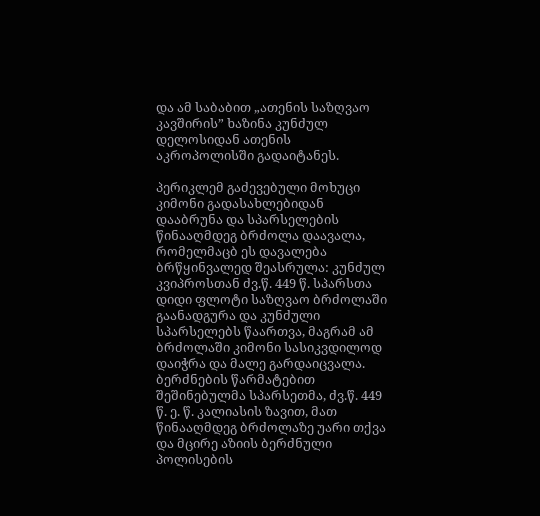და ამ საბაბით „ათენის საზღვაო კავშირის” ხაზინა კუნძულ დელოსიდან ათენის აკროპოლისში გადაიტანეს.

პერიკლემ გაძევებული მოხუცი კიმონი გადასახლებიდან დააბრუნა და სპარსელების წინააღმდეგ ბრძოლა დაავალა, რომელმაცბ ეს დავალება ბრწყინვალედ შეასრულა: კუნძულ კვიპროსთან ძვ.წ. 449 წ. სპარსთა დიდი ფლოტი საზღვაო ბრძოლაში გაანადგურა და კუნძული სპარსელებს წაართვა, მაგრამ ამ ბრძოლაში კიმონი სასიკვდილოდ დაიჭრა და მალე გარდაიცვალა. ბერძნების წარმატებით შეშინებულმა სპარსეთმა, ძვ.წ. 449 წ. ე. წ. კალიასის ზავით, მათ წინააღმდეგ ბრძოლაზე უარი თქვა და მცირე აზიის ბერძნული პოლისების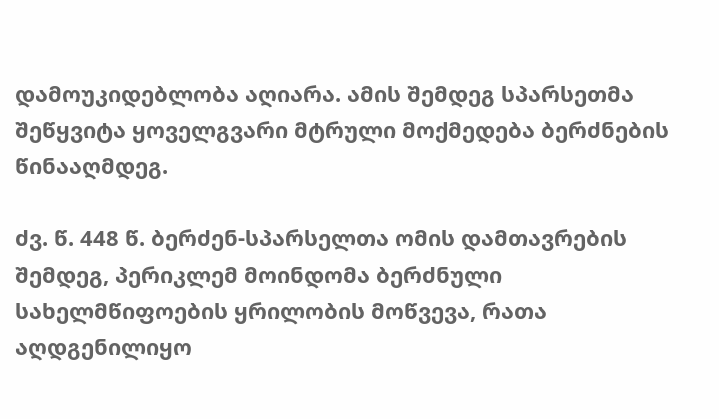დამოუკიდებლობა აღიარა. ამის შემდეგ სპარსეთმა შეწყვიტა ყოველგვარი მტრული მოქმედება ბერძნების წინააღმდეგ.

ძვ. წ. 448 წ. ბერძენ-სპარსელთა ომის დამთავრების შემდეგ, პერიკლემ მოინდომა ბერძნული სახელმწიფოების ყრილობის მოწვევა, რათა აღდგენილიყო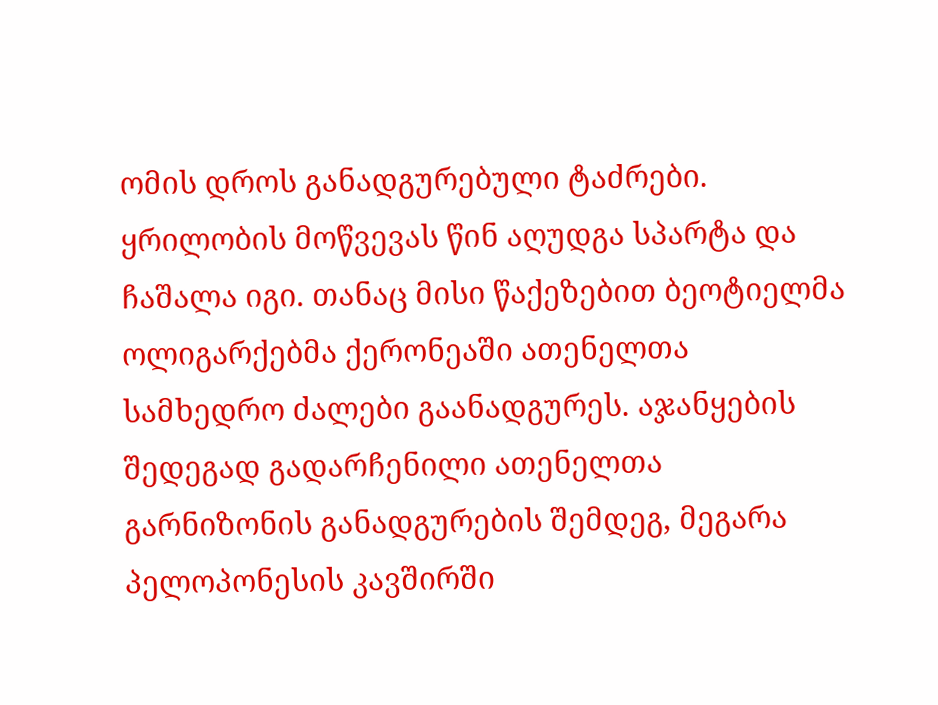ომის დროს განადგურებული ტაძრები. ყრილობის მოწვევას წინ აღუდგა სპარტა და ჩაშალა იგი. თანაც მისი წაქეზებით ბეოტიელმა ოლიგარქებმა ქერონეაში ათენელთა სამხედრო ძალები გაანადგურეს. აჯანყების შედეგად გადარჩენილი ათენელთა გარნიზონის განადგურების შემდეგ, მეგარა პელოპონესის კავშირში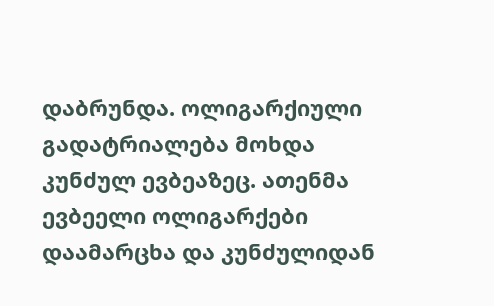დაბრუნდა. ოლიგარქიული გადატრიალება მოხდა კუნძულ ევბეაზეც. ათენმა ევბეელი ოლიგარქები დაამარცხა და კუნძულიდან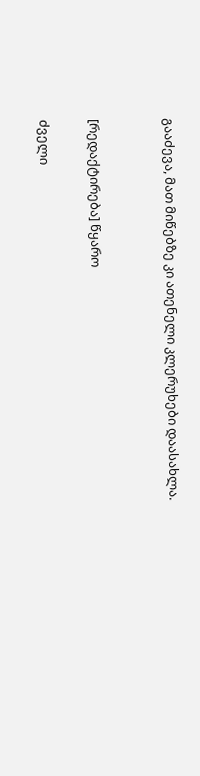გააძევა, მათ მიწებზე კი ათენელი კლერუხები დაასახლა.


[რედაქტირება] წყარო

ძველი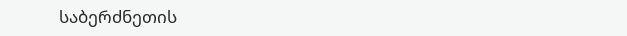საბერძნეთის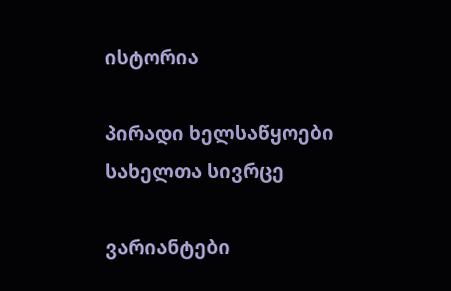ისტორია

პირადი ხელსაწყოები
სახელთა სივრცე

ვარიანტები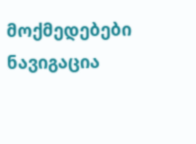მოქმედებები
ნავიგაცია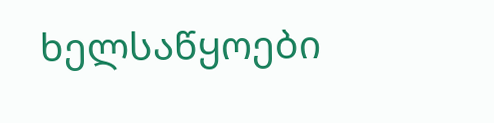ხელსაწყოები